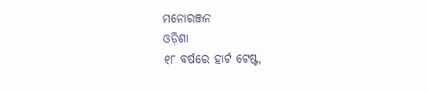ମନୋରଞ୍ଜନ
ଓଡ଼ିଶା
୧୮ ବର୍ଷରେ ହାର୍ଟ ଟେଷ୍ଟ,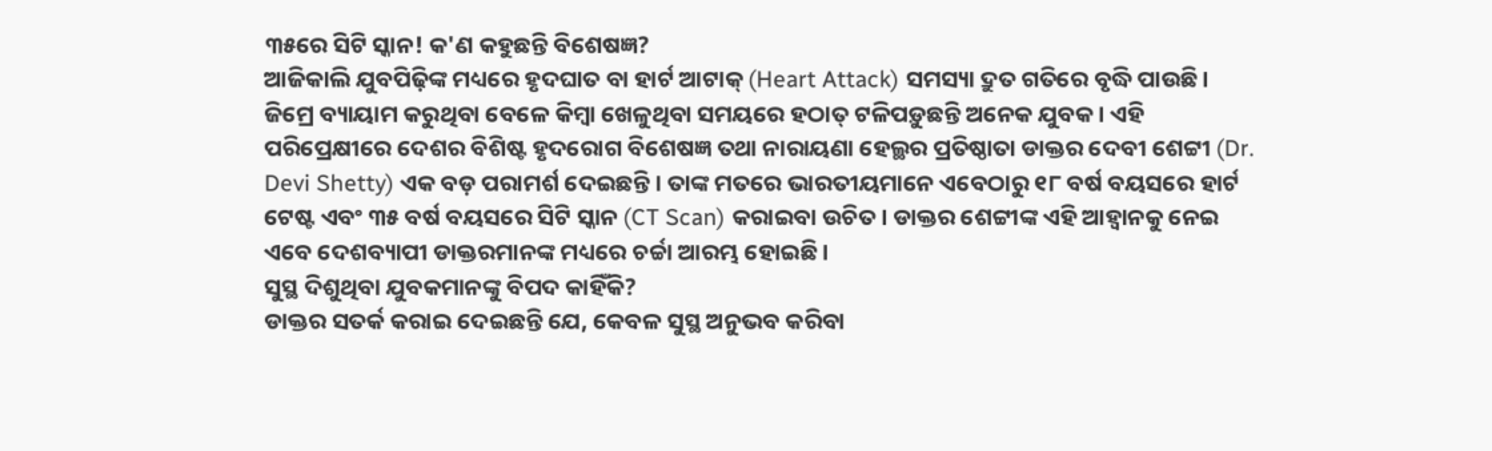୩୫ରେ ସିଟି ସ୍କାନ! କ'ଣ କହୁଛନ୍ତି ବିଶେଷଜ୍ଞ?
ଆଜିକାଲି ଯୁବପିଢ଼ିଙ୍କ ମଧ୍ୟରେ ହୃଦଘାତ ବା ହାର୍ଟ ଆଟାକ୍ (Heart Attack) ସମସ୍ୟା ଦ୍ରୁତ ଗତିରେ ବୃଦ୍ଧି ପାଉଛି। ଜିମ୍ରେ ବ୍ୟାୟାମ କରୁଥିବା ବେଳେ କିମ୍ବା ଖେଳୁଥିବା ସମୟରେ ହଠାତ୍ ଟଳିପଡ଼ୁଛନ୍ତି ଅନେକ ଯୁବକ। ଏହି ପରିପ୍ରେକ୍ଷୀରେ ଦେଶର ବିଶିଷ୍ଟ ହୃଦରୋଗ ବିଶେଷଜ୍ଞ ତଥା ନାରାୟଣା ହେଲ୍ଥର ପ୍ରତିଷ୍ଠାତା ଡାକ୍ତର ଦେବୀ ଶେଟ୍ଟୀ (Dr. Devi Shetty) ଏକ ବଡ଼ ପରାମର୍ଶ ଦେଇଛନ୍ତି। ତାଙ୍କ ମତରେ ଭାରତୀୟମାନେ ଏବେଠାରୁ ୧୮ ବର୍ଷ ବୟସରେ ହାର୍ଟ ଟେଷ୍ଟ ଏବଂ ୩୫ ବର୍ଷ ବୟସରେ ସିଟି ସ୍କାନ (CT Scan) କରାଇବା ଉଚିତ। ଡାକ୍ତର ଶେଟ୍ଟୀଙ୍କ ଏହି ଆହ୍ୱାନକୁ ନେଇ ଏବେ ଦେଶବ୍ୟାପୀ ଡାକ୍ତରମାନଙ୍କ ମଧ୍ୟରେ ଚର୍ଚ୍ଚା ଆରମ୍ଭ ହୋଇଛି।
ସୁସ୍ଥ ଦିଶୁଥିବା ଯୁବକମାନଙ୍କୁ ବିପଦ କାହିଁକି?
ଡାକ୍ତର ସତର୍କ କରାଇ ଦେଇଛନ୍ତି ଯେ, କେବଳ ସୁସ୍ଥ ଅନୁଭବ କରିବା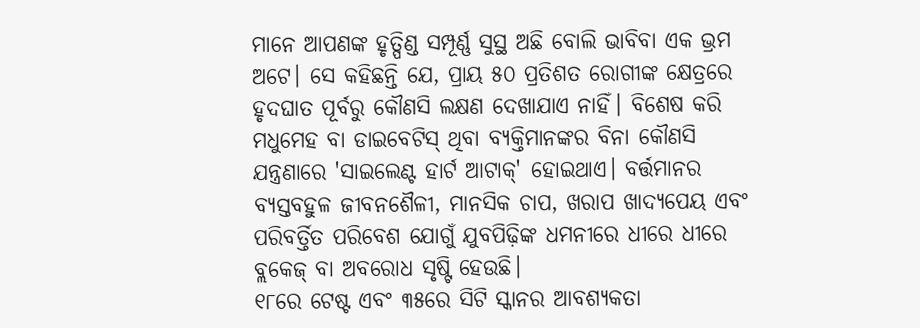ମାନେ ଆପଣଙ୍କ ହୃତ୍ପିଣ୍ଡ ସମ୍ପୂର୍ଣ୍ଣ ସୁସ୍ଥ ଅଛି ବୋଲି ଭାବିବା ଏକ ଭ୍ରମ ଅଟେ। ସେ କହିଛନ୍ତି ଯେ, ପ୍ରାୟ ୫୦ ପ୍ରତିଶତ ରୋଗୀଙ୍କ କ୍ଷେତ୍ରରେ ହୃଦଘାତ ପୂର୍ବରୁ କୌଣସି ଲକ୍ଷଣ ଦେଖାଯାଏ ନାହିଁ। ବିଶେଷ କରି ମଧୁମେହ ବା ଡାଇବେଟିସ୍ ଥିବା ବ୍ୟକ୍ତିମାନଙ୍କର ବିନା କୌଣସି ଯନ୍ତ୍ରଣାରେ 'ସାଇଲେଣ୍ଟ ହାର୍ଟ ଆଟାକ୍' ହୋଇଥାଏ। ବର୍ତ୍ତମାନର ବ୍ୟସ୍ତବହୁଳ ଜୀବନଶୈଳୀ, ମାନସିକ ଚାପ, ଖରାପ ଖାଦ୍ୟପେୟ ଏବଂ ପରିବର୍ତ୍ତିତ ପରିବେଶ ଯୋଗୁଁ ଯୁବପିଢ଼ିଙ୍କ ଧମନୀରେ ଧୀରେ ଧୀରେ ବ୍ଲକେଜ୍ ବା ଅବରୋଧ ସୃଷ୍ଟି ହେଉଛି।
୧୮ରେ ଟେଷ୍ଟ ଏବଂ ୩୫ରେ ସିଟି ସ୍କାନର ଆବଶ୍ୟକତା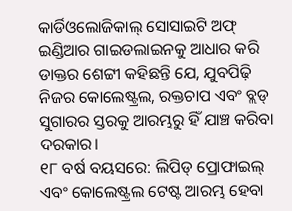କାର୍ଡିଓଲୋଜିକାଲ୍ ସୋସାଇଟି ଅଫ୍ ଇଣ୍ଡିଆର ଗାଇଡଲାଇନକୁ ଆଧାର କରି ଡାକ୍ତର ଶେଟ୍ଟୀ କହିଛନ୍ତି ଯେ, ଯୁବପିଢ଼ି ନିଜର କୋଲେଷ୍ଟ୍ରଲ, ରକ୍ତଚାପ ଏବଂ ବ୍ଲଡ୍ ସୁଗାରର ସ୍ତରକୁ ଆରମ୍ଭରୁ ହିଁ ଯାଞ୍ଚ କରିବା ଦରକାର।
୧୮ ବର୍ଷ ବୟସରେ: ଲିପିଡ୍ ପ୍ରୋଫାଇଲ୍ ଏବଂ କୋଲେଷ୍ଟ୍ରଲ ଟେଷ୍ଟ ଆରମ୍ଭ ହେବା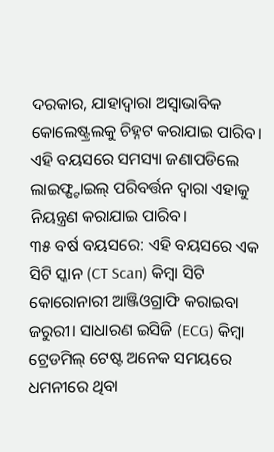ଦରକାର, ଯାହାଦ୍ୱାରା ଅସ୍ୱାଭାବିକ କୋଲେଷ୍ଟ୍ରଲକୁ ଚିହ୍ନଟ କରାଯାଇ ପାରିବ। ଏହି ବୟସରେ ସମସ୍ୟା ଜଣାପଡିଲେ ଲାଇଫ୍ଷ୍ଟାଇଲ୍ ପରିବର୍ତ୍ତନ ଦ୍ୱାରା ଏହାକୁ ନିୟନ୍ତ୍ରଣ କରାଯାଇ ପାରିବ।
୩୫ ବର୍ଷ ବୟସରେ: ଏହି ବୟସରେ ଏକ ସିଟି ସ୍କାନ (CT Scan) କିମ୍ବା ସିଟି କୋରୋନାରୀ ଆଞ୍ଜିଓଗ୍ରାଫି କରାଇବା ଜରୁରୀ। ସାଧାରଣ ଇସିଜି (ECG) କିମ୍ବା ଟ୍ରେଡମିଲ୍ ଟେଷ୍ଟ ଅନେକ ସମୟରେ ଧମନୀରେ ଥିବା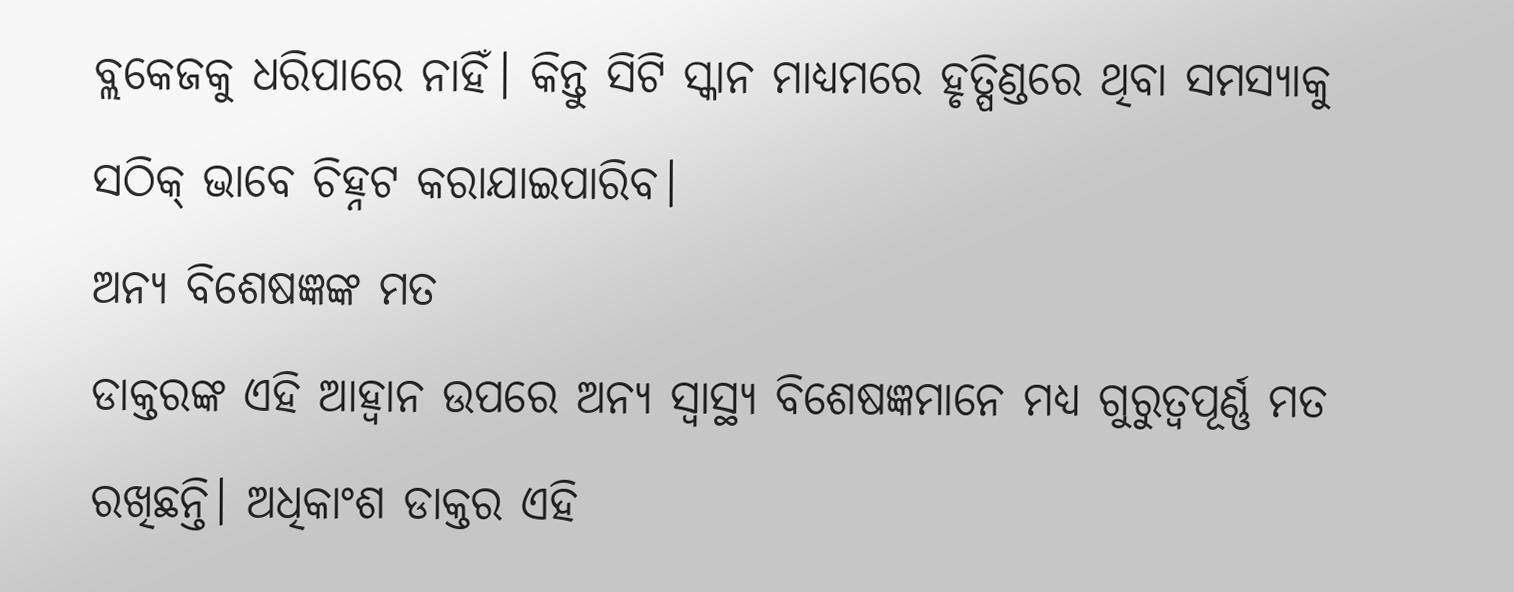ବ୍ଲକେଜକୁ ଧରିପାରେ ନାହିଁ। କିନ୍ତୁ ସିଟି ସ୍କାନ ମାଧ୍ୟମରେ ହୃତ୍ପିଣ୍ଡରେ ଥିବା ସମସ୍ୟାକୁ ସଠିକ୍ ଭାବେ ଚିହ୍ନଟ କରାଯାଇପାରିବ।
ଅନ୍ୟ ବିଶେଷଜ୍ଞଙ୍କ ମତ
ଡାକ୍ତରଙ୍କ ଏହି ଆହ୍ୱାନ ଉପରେ ଅନ୍ୟ ସ୍ୱାସ୍ଥ୍ୟ ବିଶେଷଜ୍ଞମାନେ ମଧ୍ୟ ଗୁରୁତ୍ୱପୂର୍ଣ୍ଣ ମତ ରଖିଛନ୍ତି। ଅଧିକାଂଶ ଡାକ୍ତର ଏହି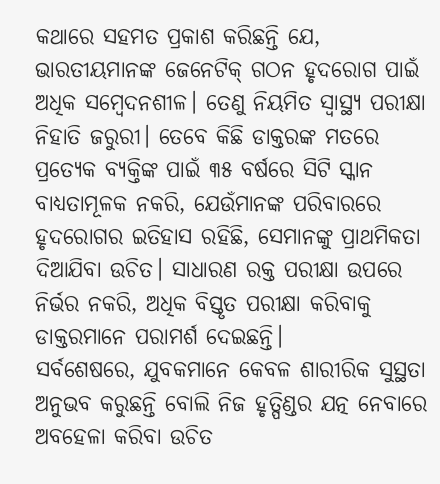କଥାରେ ସହମତ ପ୍ରକାଶ କରିଛନ୍ତି ଯେ, ଭାରତୀୟମାନଙ୍କ ଜେନେଟିକ୍ ଗଠନ ହୃଦରୋଗ ପାଇଁ ଅଧିକ ସମ୍ବେଦନଶୀଳ। ତେଣୁ ନିୟମିତ ସ୍ୱାସ୍ଥ୍ୟ ପରୀକ୍ଷା ନିହାତି ଜରୁରୀ। ତେବେ କିଛି ଡାକ୍ତରଙ୍କ ମତରେ ପ୍ରତ୍ୟେକ ବ୍ୟକ୍ତିଙ୍କ ପାଇଁ ୩୫ ବର୍ଷରେ ସିଟି ସ୍କାନ ବାଧ୍ୟତାମୂଳକ ନକରି, ଯେଉଁମାନଙ୍କ ପରିବାରରେ ହୃଦରୋଗର ଇତିହାସ ରହିଛି, ସେମାନଙ୍କୁ ପ୍ରାଥମିକତା ଦିଆଯିବା ଉଚିତ। ସାଧାରଣ ରକ୍ତ ପରୀକ୍ଷା ଉପରେ ନିର୍ଭର ନକରି, ଅଧିକ ବିସ୍ତୃତ ପରୀକ୍ଷା କରିବାକୁ ଡାକ୍ତରମାନେ ପରାମର୍ଶ ଦେଇଛନ୍ତି।
ସର୍ବଶେଷରେ, ଯୁବକମାନେ କେବଳ ଶାରୀରିକ ସୁସ୍ଥତା ଅନୁଭବ କରୁଛନ୍ତି ବୋଲି ନିଜ ହୃତ୍ପିଣ୍ଡର ଯତ୍ନ ନେବାରେ ଅବହେଳା କରିବା ଉଚିତ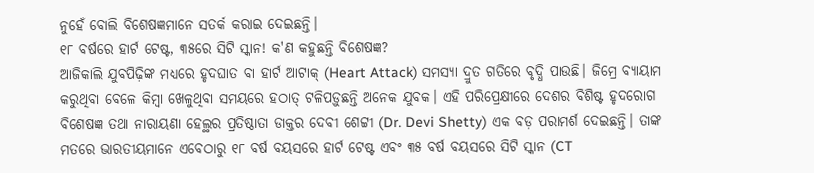ନୁହେଁ ବୋଲି ବିଶେଷଜ୍ଞମାନେ ସତର୍କ କରାଇ ଦେଇଛନ୍ତି।
୧୮ ବର୍ଷରେ ହାର୍ଟ ଟେଷ୍ଟ, ୩୫ରେ ସିଟି ସ୍କାନ! କ'ଣ କହୁଛନ୍ତି ବିଶେଷଜ୍ଞ?
ଆଜିକାଲି ଯୁବପିଢ଼ିଙ୍କ ମଧ୍ୟରେ ହୃଦଘାତ ବା ହାର୍ଟ ଆଟାକ୍ (Heart Attack) ସମସ୍ୟା ଦ୍ରୁତ ଗତିରେ ବୃଦ୍ଧି ପାଉଛି। ଜିମ୍ରେ ବ୍ୟାୟାମ କରୁଥିବା ବେଳେ କିମ୍ବା ଖେଳୁଥିବା ସମୟରେ ହଠାତ୍ ଟଳିପଡ଼ୁଛନ୍ତି ଅନେକ ଯୁବକ। ଏହି ପରିପ୍ରେକ୍ଷୀରେ ଦେଶର ବିଶିଷ୍ଟ ହୃଦରୋଗ ବିଶେଷଜ୍ଞ ତଥା ନାରାୟଣା ହେଲ୍ଥର ପ୍ରତିଷ୍ଠାତା ଡାକ୍ତର ଦେବୀ ଶେଟ୍ଟୀ (Dr. Devi Shetty) ଏକ ବଡ଼ ପରାମର୍ଶ ଦେଇଛନ୍ତି। ତାଙ୍କ ମତରେ ଭାରତୀୟମାନେ ଏବେଠାରୁ ୧୮ ବର୍ଷ ବୟସରେ ହାର୍ଟ ଟେଷ୍ଟ ଏବଂ ୩୫ ବର୍ଷ ବୟସରେ ସିଟି ସ୍କାନ (CT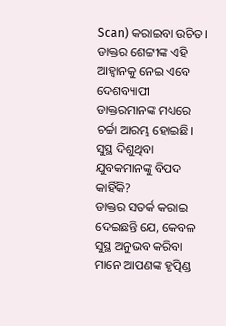Scan) କରାଇବା ଉଚିତ। ଡାକ୍ତର ଶେଟ୍ଟୀଙ୍କ ଏହି ଆହ୍ୱାନକୁ ନେଇ ଏବେ ଦେଶବ୍ୟାପୀ ଡାକ୍ତରମାନଙ୍କ ମଧ୍ୟରେ ଚର୍ଚ୍ଚା ଆରମ୍ଭ ହୋଇଛି।
ସୁସ୍ଥ ଦିଶୁଥିବା ଯୁବକମାନଙ୍କୁ ବିପଦ କାହିଁକି?
ଡାକ୍ତର ସତର୍କ କରାଇ ଦେଇଛନ୍ତି ଯେ, କେବଳ ସୁସ୍ଥ ଅନୁଭବ କରିବା ମାନେ ଆପଣଙ୍କ ହୃତ୍ପିଣ୍ଡ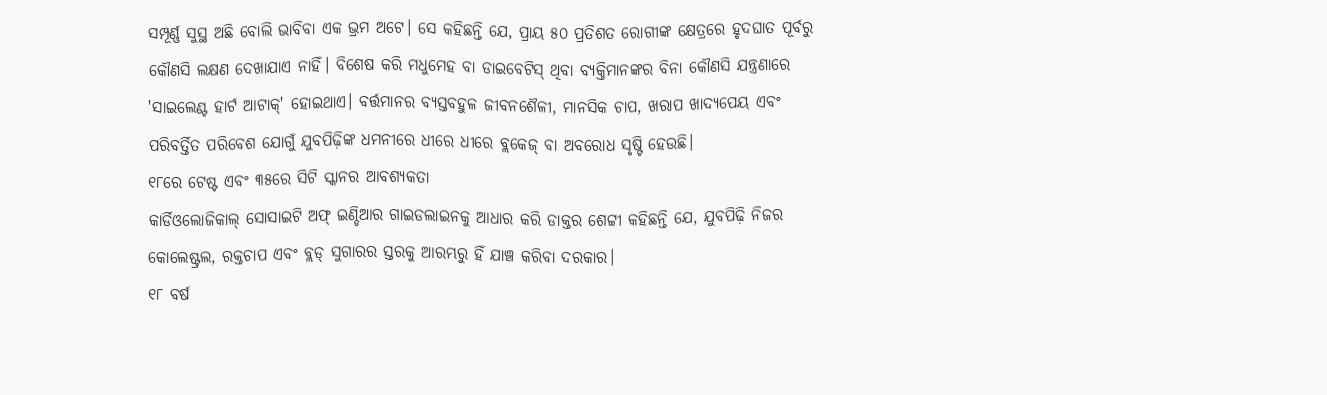ସମ୍ପୂର୍ଣ୍ଣ ସୁସ୍ଥ ଅଛି ବୋଲି ଭାବିବା ଏକ ଭ୍ରମ ଅଟେ। ସେ କହିଛନ୍ତି ଯେ, ପ୍ରାୟ ୫୦ ପ୍ରତିଶତ ରୋଗୀଙ୍କ କ୍ଷେତ୍ରରେ ହୃଦଘାତ ପୂର୍ବରୁ କୌଣସି ଲକ୍ଷଣ ଦେଖାଯାଏ ନାହିଁ। ବିଶେଷ କରି ମଧୁମେହ ବା ଡାଇବେଟିସ୍ ଥିବା ବ୍ୟକ୍ତିମାନଙ୍କର ବିନା କୌଣସି ଯନ୍ତ୍ରଣାରେ 'ସାଇଲେଣ୍ଟ ହାର୍ଟ ଆଟାକ୍' ହୋଇଥାଏ। ବର୍ତ୍ତମାନର ବ୍ୟସ୍ତବହୁଳ ଜୀବନଶୈଳୀ, ମାନସିକ ଚାପ, ଖରାପ ଖାଦ୍ୟପେୟ ଏବଂ ପରିବର୍ତ୍ତିତ ପରିବେଶ ଯୋଗୁଁ ଯୁବପିଢ଼ିଙ୍କ ଧମନୀରେ ଧୀରେ ଧୀରେ ବ୍ଲକେଜ୍ ବା ଅବରୋଧ ସୃଷ୍ଟି ହେଉଛି।
୧୮ରେ ଟେଷ୍ଟ ଏବଂ ୩୫ରେ ସିଟି ସ୍କାନର ଆବଶ୍ୟକତା
କାର୍ଡିଓଲୋଜିକାଲ୍ ସୋସାଇଟି ଅଫ୍ ଇଣ୍ଡିଆର ଗାଇଡଲାଇନକୁ ଆଧାର କରି ଡାକ୍ତର ଶେଟ୍ଟୀ କହିଛନ୍ତି ଯେ, ଯୁବପିଢ଼ି ନିଜର କୋଲେଷ୍ଟ୍ରଲ, ରକ୍ତଚାପ ଏବଂ ବ୍ଲଡ୍ ସୁଗାରର ସ୍ତରକୁ ଆରମ୍ଭରୁ ହିଁ ଯାଞ୍ଚ କରିବା ଦରକାର।
୧୮ ବର୍ଷ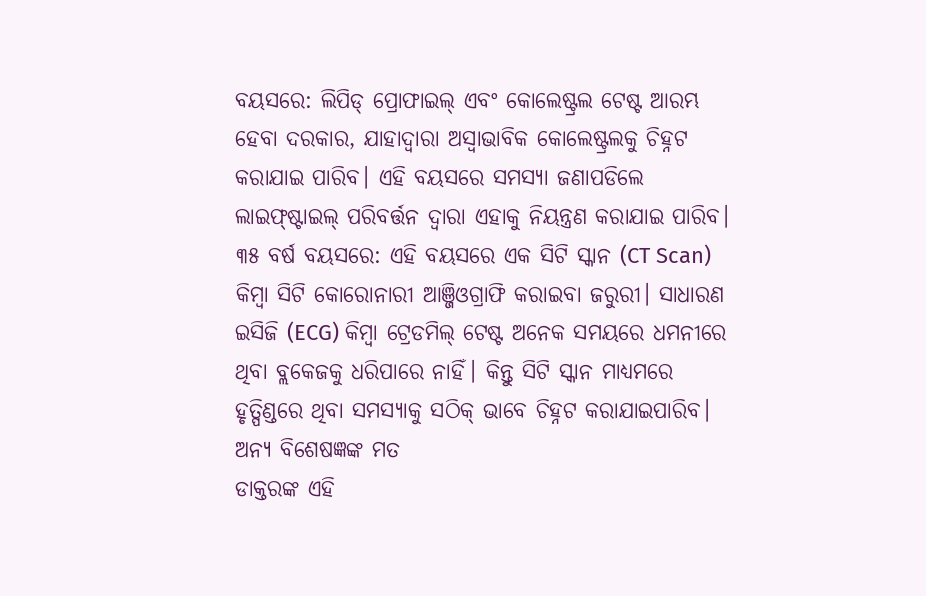ବୟସରେ: ଲିପିଡ୍ ପ୍ରୋଫାଇଲ୍ ଏବଂ କୋଲେଷ୍ଟ୍ରଲ ଟେଷ୍ଟ ଆରମ୍ଭ ହେବା ଦରକାର, ଯାହାଦ୍ୱାରା ଅସ୍ୱାଭାବିକ କୋଲେଷ୍ଟ୍ରଲକୁ ଚିହ୍ନଟ କରାଯାଇ ପାରିବ। ଏହି ବୟସରେ ସମସ୍ୟା ଜଣାପଡିଲେ ଲାଇଫ୍ଷ୍ଟାଇଲ୍ ପରିବର୍ତ୍ତନ ଦ୍ୱାରା ଏହାକୁ ନିୟନ୍ତ୍ରଣ କରାଯାଇ ପାରିବ।
୩୫ ବର୍ଷ ବୟସରେ: ଏହି ବୟସରେ ଏକ ସିଟି ସ୍କାନ (CT Scan) କିମ୍ବା ସିଟି କୋରୋନାରୀ ଆଞ୍ଜିଓଗ୍ରାଫି କରାଇବା ଜରୁରୀ। ସାଧାରଣ ଇସିଜି (ECG) କିମ୍ବା ଟ୍ରେଡମିଲ୍ ଟେଷ୍ଟ ଅନେକ ସମୟରେ ଧମନୀରେ ଥିବା ବ୍ଲକେଜକୁ ଧରିପାରେ ନାହିଁ। କିନ୍ତୁ ସିଟି ସ୍କାନ ମାଧ୍ୟମରେ ହୃତ୍ପିଣ୍ଡରେ ଥିବା ସମସ୍ୟାକୁ ସଠିକ୍ ଭାବେ ଚିହ୍ନଟ କରାଯାଇପାରିବ।
ଅନ୍ୟ ବିଶେଷଜ୍ଞଙ୍କ ମତ
ଡାକ୍ତରଙ୍କ ଏହି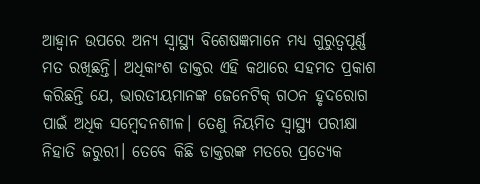ଆହ୍ୱାନ ଉପରେ ଅନ୍ୟ ସ୍ୱାସ୍ଥ୍ୟ ବିଶେଷଜ୍ଞମାନେ ମଧ୍ୟ ଗୁରୁତ୍ୱପୂର୍ଣ୍ଣ ମତ ରଖିଛନ୍ତି। ଅଧିକାଂଶ ଡାକ୍ତର ଏହି କଥାରେ ସହମତ ପ୍ରକାଶ କରିଛନ୍ତି ଯେ, ଭାରତୀୟମାନଙ୍କ ଜେନେଟିକ୍ ଗଠନ ହୃଦରୋଗ ପାଇଁ ଅଧିକ ସମ୍ବେଦନଶୀଳ। ତେଣୁ ନିୟମିତ ସ୍ୱାସ୍ଥ୍ୟ ପରୀକ୍ଷା ନିହାତି ଜରୁରୀ। ତେବେ କିଛି ଡାକ୍ତରଙ୍କ ମତରେ ପ୍ରତ୍ୟେକ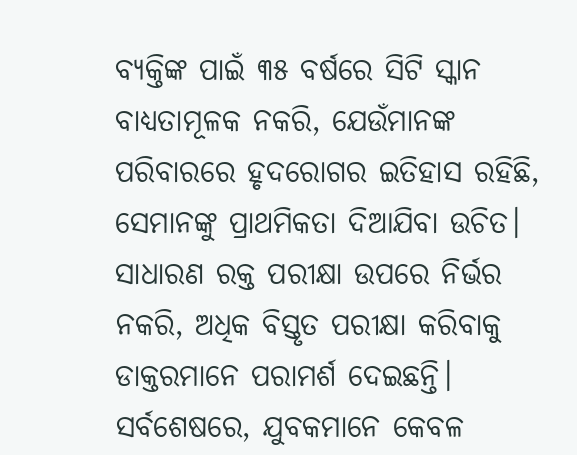ବ୍ୟକ୍ତିଙ୍କ ପାଇଁ ୩୫ ବର୍ଷରେ ସିଟି ସ୍କାନ ବାଧ୍ୟତାମୂଳକ ନକରି, ଯେଉଁମାନଙ୍କ ପରିବାରରେ ହୃଦରୋଗର ଇତିହାସ ରହିଛି, ସେମାନଙ୍କୁ ପ୍ରାଥମିକତା ଦିଆଯିବା ଉଚିତ। ସାଧାରଣ ରକ୍ତ ପରୀକ୍ଷା ଉପରେ ନିର୍ଭର ନକରି, ଅଧିକ ବିସ୍ତୃତ ପରୀକ୍ଷା କରିବାକୁ ଡାକ୍ତରମାନେ ପରାମର୍ଶ ଦେଇଛନ୍ତି।
ସର୍ବଶେଷରେ, ଯୁବକମାନେ କେବଳ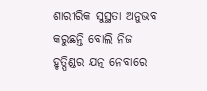ଶାରୀରିକ ସୁସ୍ଥତା ଅନୁଭବ କରୁଛନ୍ତି ବୋଲି ନିଜ ହୃତ୍ପିଣ୍ଡର ଯତ୍ନ ନେବାରେ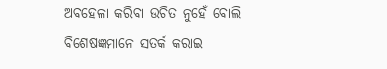ଅବହେଳା କରିବା ଉଚିତ ନୁହେଁ ବୋଲି ବିଶେଷଜ୍ଞମାନେ ସତର୍କ କରାଇ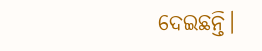ଦେଇଛନ୍ତି।